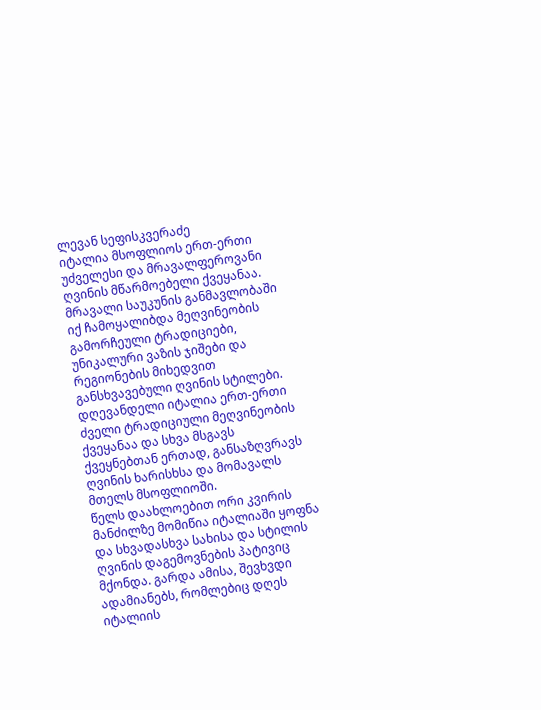ლევან სეფისკვერაძე
იტალია მსოფლიოს ერთ-ერთი უძველესი და მრავალფეროვანი ღვინის მწარმოებელი ქვეყანაა. მრავალი საუკუნის განმავლობაში იქ ჩამოყალიბდა მეღვინეობის გამორჩეული ტრადიციები, უნიკალური ვაზის ჯიშები და რეგიონების მიხედვით განსხვავებული ღვინის სტილები. დღევანდელი იტალია ერთ-ერთი ძველი ტრადიციული მეღვინეობის ქვეყანაა და სხვა მსგავს ქვეყნებთან ერთად, განსაზღვრავს ღვინის ხარისხსა და მომავალს მთელს მსოფლიოში.
წელს დაახლოებით ორი კვირის მანძილზე მომიწია იტალიაში ყოფნა და სხვადასხვა სახისა და სტილის ღვინის დაგემოვნების პატივიც მქონდა. გარდა ამისა, შევხვდი ადამიანებს, რომლებიც დღეს იტალიის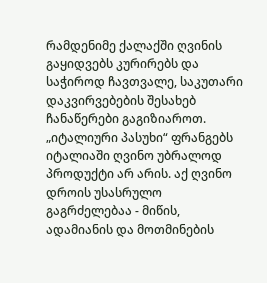რამდენიმე ქალაქში ღვინის გაყიდვებს კურირებს და საჭიროდ ჩავთვალე, საკუთარი დაკვირვებების შესახებ ჩანაწერები გაგიზიაროთ.
„იტალიური პასუხი“ ფრანგებს
იტალიაში ღვინო უბრალოდ პროდუქტი არ არის. აქ ღვინო დროის უსასრულო გაგრძელებაა - მიწის, ადამიანის და მოთმინების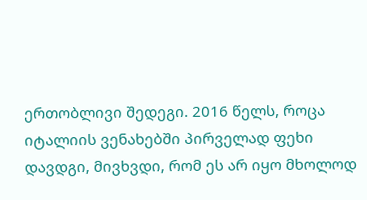ერთობლივი შედეგი. 2016 წელს, როცა იტალიის ვენახებში პირველად ფეხი დავდგი, მივხვდი, რომ ეს არ იყო მხოლოდ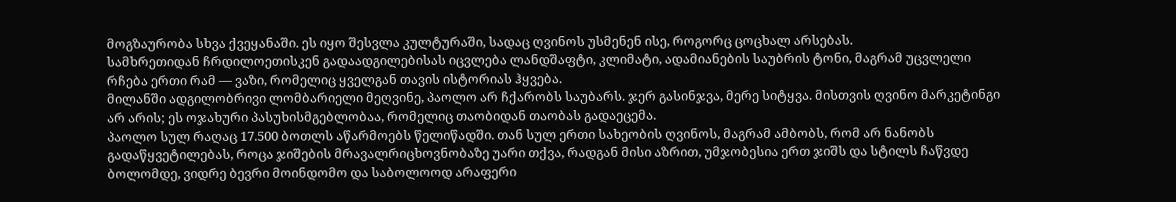მოგზაურობა სხვა ქვეყანაში. ეს იყო შესვლა კულტურაში, სადაც ღვინოს უსმენენ ისე, როგორც ცოცხალ არსებას.
სამხრეთიდან ჩრდილოეთისკენ გადაადგილებისას იცვლება ლანდშაფტი, კლიმატი, ადამიანების საუბრის ტონი, მაგრამ უცვლელი რჩება ერთი რამ — ვაზი, რომელიც ყველგან თავის ისტორიას ჰყვება.
მილანში ადგილობრივი ლომბარიელი მეღვინე, პაოლო არ ჩქარობს საუბარს. ჯერ გასინჯვა, მერე სიტყვა. მისთვის ღვინო მარკეტინგი არ არის; ეს ოჯახური პასუხისმგებლობაა, რომელიც თაობიდან თაობას გადაეცემა.
პაოლო სულ რაღაც 17.500 ბოთლს აწარმოებს წელიწადში. თან სულ ერთი სახეობის ღვინოს, მაგრამ ამბობს, რომ არ ნანობს გადაწყვეტილებას, როცა ჯიშების მრავალრიცხოვნობაზე უარი თქვა, რადგან მისი აზრით, უმჯობესია ერთ ჯიშს და სტილს ჩაწვდე ბოლომდე, ვიდრე ბევრი მოინდომო და საბოლოოდ არაფერი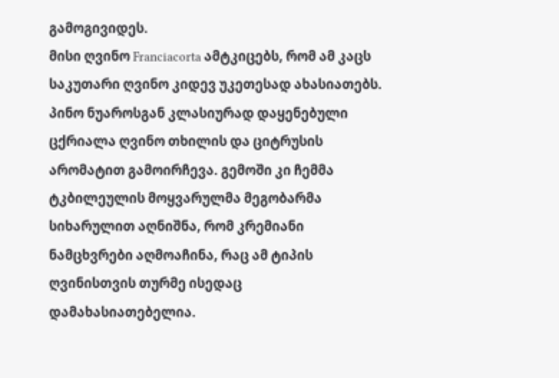გამოგივიდეს.
მისი ღვინო Franciacorta ამტკიცებს, რომ ამ კაცს საკუთარი ღვინო კიდევ უკეთესად ახასიათებს. პინო ნუაროსგან კლასიურად დაყენებული ცქრიალა ღვინო თხილის და ციტრუსის არომატით გამოირჩევა. გემოში კი ჩემმა ტკბილეულის მოყვარულმა მეგობარმა სიხარულით აღნიშნა, რომ კრემიანი ნამცხვრები აღმოაჩინა, რაც ამ ტიპის ღვინისთვის თურმე ისედაც დამახასიათებელია.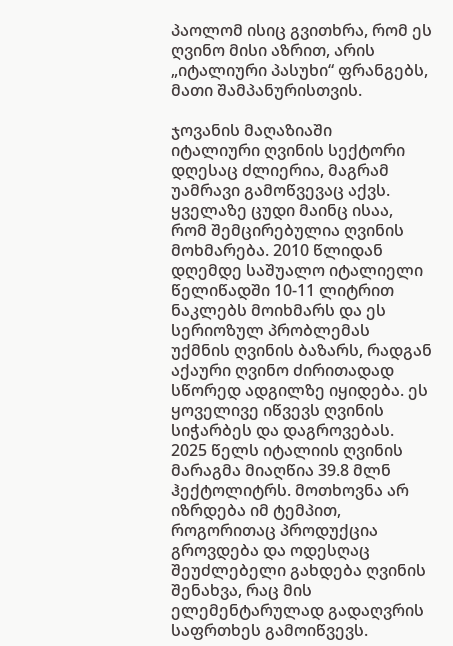პაოლომ ისიც გვითხრა, რომ ეს ღვინო მისი აზრით, არის „იტალიური პასუხი“ ფრანგებს, მათი შამპანურისთვის.

ჯოვანის მაღაზიაში
იტალიური ღვინის სექტორი დღესაც ძლიერია, მაგრამ უამრავი გამოწვევაც აქვს. ყველაზე ცუდი მაინც ისაა, რომ შემცირებულია ღვინის მოხმარება. 2010 წლიდან დღემდე საშუალო იტალიელი წელიწადში 10-11 ლიტრით ნაკლებს მოიხმარს და ეს სერიოზულ პრობლემას უქმნის ღვინის ბაზარს, რადგან აქაური ღვინო ძირითადად სწორედ ადგილზე იყიდება. ეს ყოველივე იწვევს ღვინის სიჭარბეს და დაგროვებას. 2025 წელს იტალიის ღვინის მარაგმა მიაღწია 39.8 მლნ ჰექტოლიტრს. მოთხოვნა არ იზრდება იმ ტემპით, როგორითაც პროდუქცია გროვდება და ოდესღაც შეუძლებელი გახდება ღვინის შენახვა, რაც მის ელემენტარულად გადაღვრის საფრთხეს გამოიწვევს.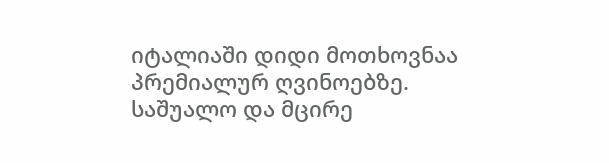იტალიაში დიდი მოთხოვნაა პრემიალურ ღვინოებზე. საშუალო და მცირე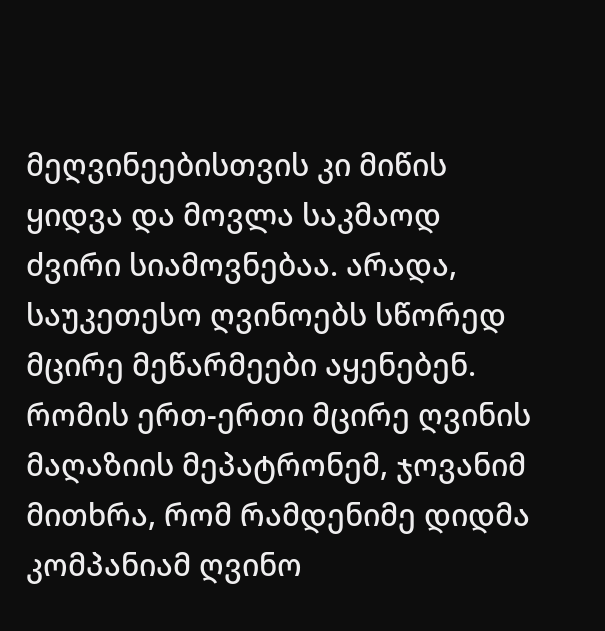მეღვინეებისთვის კი მიწის ყიდვა და მოვლა საკმაოდ ძვირი სიამოვნებაა. არადა, საუკეთესო ღვინოებს სწორედ მცირე მეწარმეები აყენებენ. რომის ერთ-ერთი მცირე ღვინის მაღაზიის მეპატრონემ, ჯოვანიმ მითხრა, რომ რამდენიმე დიდმა კომპანიამ ღვინო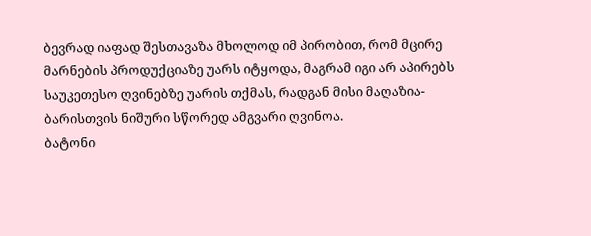ბევრად იაფად შესთავაზა მხოლოდ იმ პირობით, რომ მცირე მარნების პროდუქციაზე უარს იტყოდა, მაგრამ იგი არ აპირებს საუკეთესო ღვინებზე უარის თქმას, რადგან მისი მაღაზია-ბარისთვის ნიშური სწორედ ამგვარი ღვინოა.
ბატონი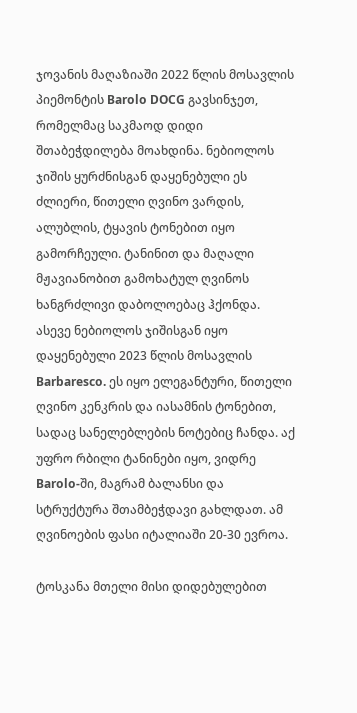ჯოვანის მაღაზიაში 2022 წლის მოსავლის პიემონტის Barolo DOCG გავსინჯეთ, რომელმაც საკმაოდ დიდი შთაბეჭდილება მოახდინა. ნებიოლოს ჯიშის ყურძნისგან დაყენებული ეს ძლიერი, წითელი ღვინო ვარდის, ალუბლის, ტყავის ტონებით იყო გამორჩეული. ტანინით და მაღალი მჟავიანობით გამოხატულ ღვინოს ხანგრძლივი დაბოლოებაც ჰქონდა.
ასევე ნებიოლოს ჯიშისგან იყო დაყენებული 2023 წლის მოსავლის Barbaresco. ეს იყო ელეგანტური, წითელი ღვინო კენკრის და იასამნის ტონებით, სადაც სანელებლების ნოტებიც ჩანდა. აქ უფრო რბილი ტანინები იყო, ვიდრე Barolo-ში, მაგრამ ბალანსი და სტრუქტურა შთამბეჭდავი გახლდათ. ამ ღვინოების ფასი იტალიაში 20-30 ევროა.

ტოსკანა მთელი მისი დიდებულებით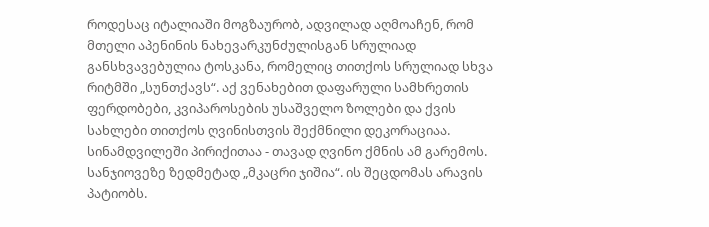როდესაც იტალიაში მოგზაურობ, ადვილად აღმოაჩენ, რომ მთელი აპენინის ნახევარკუნძულისგან სრულიად განსხვავებულია ტოსკანა, რომელიც თითქოს სრულიად სხვა რიტმში „სუნთქავს“. აქ ვენახებით დაფარული სამხრეთის ფერდობები, კვიპაროსების უსაშველო ზოლები და ქვის სახლები თითქოს ღვინისთვის შექმნილი დეკორაციაა. სინამდვილეში პირიქითაა - თავად ღვინო ქმნის ამ გარემოს.
სანჯიოვეზე ზედმეტად „მკაცრი ჯიშია“. ის შეცდომას არავის პატიობს.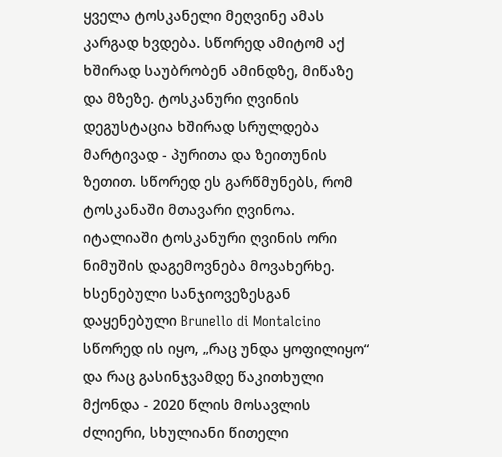ყველა ტოსკანელი მეღვინე ამას კარგად ხვდება. სწორედ ამიტომ აქ ხშირად საუბრობენ ამინდზე, მიწაზე და მზეზე. ტოსკანური ღვინის დეგუსტაცია ხშირად სრულდება მარტივად - პურითა და ზეითუნის ზეთით. სწორედ ეს გარწმუნებს, რომ ტოსკანაში მთავარი ღვინოა.
იტალიაში ტოსკანური ღვინის ორი ნიმუშის დაგემოვნება მოვახერხე. ხსენებული სანჯიოვეზესგან დაყენებული Brunello di Montalcino სწორედ ის იყო, „რაც უნდა ყოფილიყო“ და რაც გასინჯვამდე წაკითხული მქონდა - 2020 წლის მოსავლის ძლიერი, სხულიანი წითელი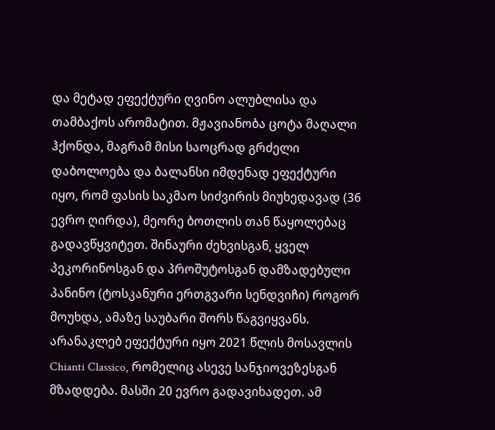და მეტად ეფექტური ღვინო ალუბლისა და თამბაქოს არომატით. მჟავიანობა ცოტა მაღალი ჰქონდა, მაგრამ მისი საოცრად გრძელი დაბოლოება და ბალანსი იმდენად ეფექტური იყო, რომ ფასის საკმაო სიძვირის მიუხედავად (36 ევრო ღირდა), მეორე ბოთლის თან წაყოლებაც გადავწყვიტეთ. შინაური ძეხვისგან, ყველ პეკორინოსგან და პროშუტოსგან დამზადებული პანინო (ტოსკანური ერთგვარი სენდვიჩი) როგორ მოუხდა, ამაზე საუბარი შორს წაგვიყვანს.
არანაკლებ ეფექტური იყო 2021 წლის მოსავლის Chianti Classico, რომელიც ასევე სანჯიოვეზესგან მზადდება. მასში 20 ევრო გადავიხადეთ. ამ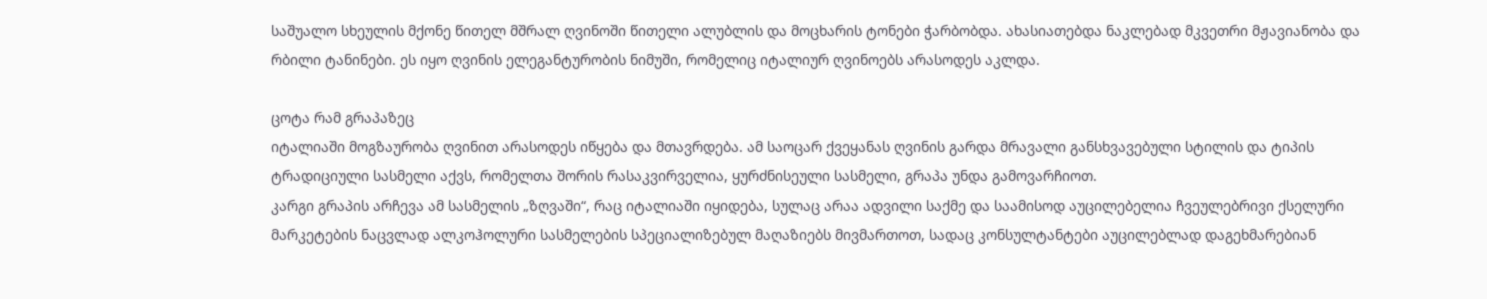საშუალო სხეულის მქონე წითელ მშრალ ღვინოში წითელი ალუბლის და მოცხარის ტონები ჭარბობდა. ახასიათებდა ნაკლებად მკვეთრი მჟავიანობა და რბილი ტანინები. ეს იყო ღვინის ელეგანტურობის ნიმუში, რომელიც იტალიურ ღვინოებს არასოდეს აკლდა.

ცოტა რამ გრაპაზეც
იტალიაში მოგზაურობა ღვინით არასოდეს იწყება და მთავრდება. ამ საოცარ ქვეყანას ღვინის გარდა მრავალი განსხვავებული სტილის და ტიპის ტრადიციული სასმელი აქვს, რომელთა შორის რასაკვირველია, ყურძნისეული სასმელი, გრაპა უნდა გამოვარჩიოთ.
კარგი გრაპის არჩევა ამ სასმელის „ზღვაში“, რაც იტალიაში იყიდება, სულაც არაა ადვილი საქმე და საამისოდ აუცილებელია ჩვეულებრივი ქსელური მარკეტების ნაცვლად ალკოჰოლური სასმელების სპეციალიზებულ მაღაზიებს მივმართოთ, სადაც კონსულტანტები აუცილებლად დაგეხმარებიან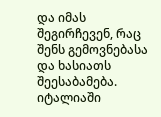და იმას შეგირჩევენ, რაც შენს გემოვნებასა და ხასიათს შეესაბამება.
იტალიაში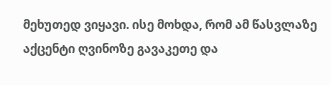მეხუთედ ვიყავი. ისე მოხდა, რომ ამ წასვლაზე აქცენტი ღვინოზე გავაკეთე და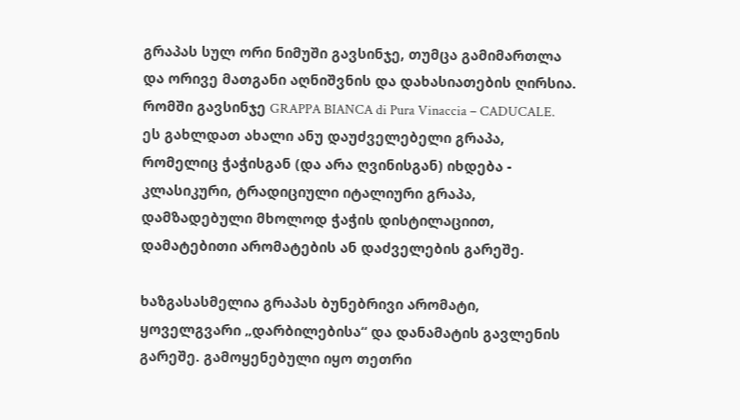გრაპას სულ ორი ნიმუში გავსინჯე, თუმცა გამიმართლა და ორივე მათგანი აღნიშვნის და დახასიათების ღირსია.
რომში გავსინჯე GRAPPA BIANCA di Pura Vinaccia – CADUCALE. ეს გახლდათ ახალი ანუ დაუძველებელი გრაპა, რომელიც ჭაჭისგან (და არა ღვინისგან) იხდება - კლასიკური, ტრადიციული იტალიური გრაპა, დამზადებული მხოლოდ ჭაჭის დისტილაციით, დამატებითი არომატების ან დაძველების გარეშე.

ხაზგასასმელია გრაპას ბუნებრივი არომატი, ყოველგვარი „დარბილებისა“ და დანამატის გავლენის გარეშე. გამოყენებული იყო თეთრი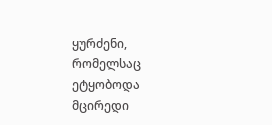ყურძენი, რომელსაც ეტყობოდა მცირედი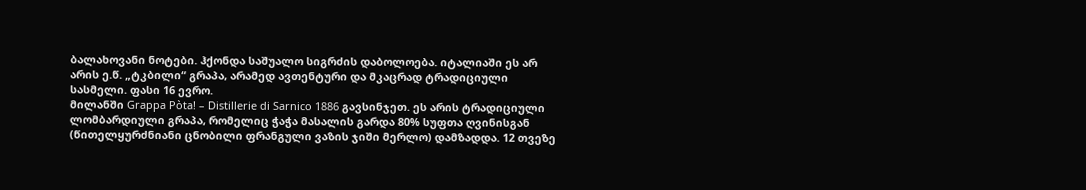ბალახოვანი ნოტები. ჰქონდა საშუალო სიგრძის დაბოლოება. იტალიაში ეს არ არის ე.წ. „ტკბილი“ გრაპა, არამედ ავთენტური და მკაცრად ტრადიციული სასმელი. ფასი 16 ევრო.
მილანში Grappa Pòta! – Distillerie di Sarnico 1886 გავსინჯეთ. ეს არის ტრადიციული ლომბარდიული გრაპა, რომელიც ჭაჭა მასალის გარდა 80% სუფთა ღვინისგან (წითელყურძნიანი ცნობილი ფრანგული ვაზის ჯიში მერლო) დამზადდა. 12 თვეზე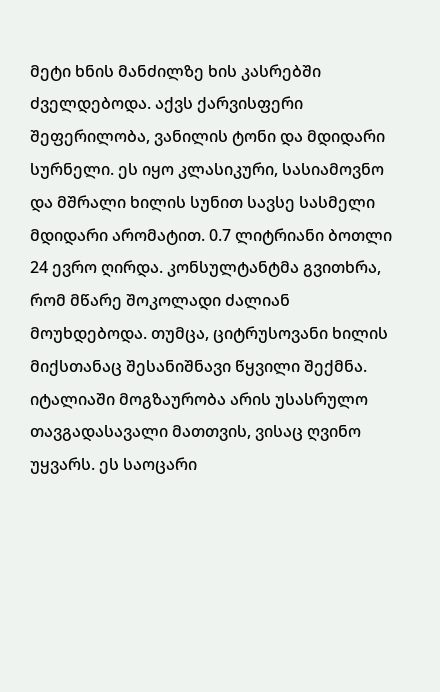მეტი ხნის მანძილზე ხის კასრებში ძველდებოდა. აქვს ქარვისფერი შეფერილობა, ვანილის ტონი და მდიდარი სურნელი. ეს იყო კლასიკური, სასიამოვნო და მშრალი ხილის სუნით სავსე სასმელი მდიდარი არომატით. 0.7 ლიტრიანი ბოთლი 24 ევრო ღირდა. კონსულტანტმა გვითხრა, რომ მწარე შოკოლადი ძალიან მოუხდებოდა. თუმცა, ციტრუსოვანი ხილის მიქსთანაც შესანიშნავი წყვილი შექმნა.
იტალიაში მოგზაურობა არის უსასრულო თავგადასავალი მათთვის, ვისაც ღვინო უყვარს. ეს საოცარი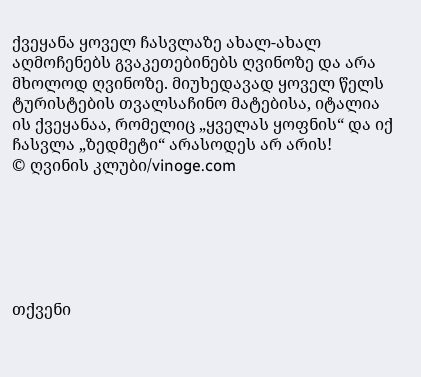ქვეყანა ყოველ ჩასვლაზე ახალ-ახალ აღმოჩენებს გვაკეთებინებს ღვინოზე და არა მხოლოდ ღვინოზე. მიუხედავად ყოველ წელს ტურისტების თვალსაჩინო მატებისა, იტალია ის ქვეყანაა, რომელიც „ყველას ყოფნის“ და იქ ჩასვლა „ზედმეტი“ არასოდეს არ არის!
© ღვინის კლუბი/vinoge.com






თქვენი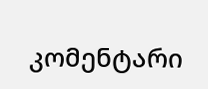კომენტარი